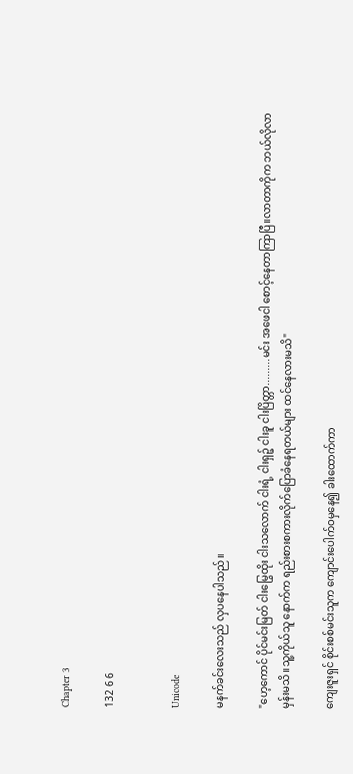Chapter 3

132 6 6


Unicode

မနက်ခင်းလေးသည် လှပနေပါသည်။

"ဟေ့ကောင် ပိုင်မင်းမြတ် ငါးမြွေထိုး ငါးသလောက် ငါးရံ့ ငါးရှဉ့် ငါးခူ ငါးပြိတ္တာ.........မင်း အဖေငါ စောင့်နေတာကြာပြီ။လာတာကိုက ဘယ်လိုလာမှန်းမသိ။သူ့ကိုယ်သူ နောက်က ရည်းစားစကားလိုက်ပြောခံနေရတယ်များ ထင်နေလားမသိ"

ကျေးဇူးရှင် စိုင်းစစ်မင်းသူက ကျောင်းပေါက်ဝမှနေ၍ ခါးထောက်ကာ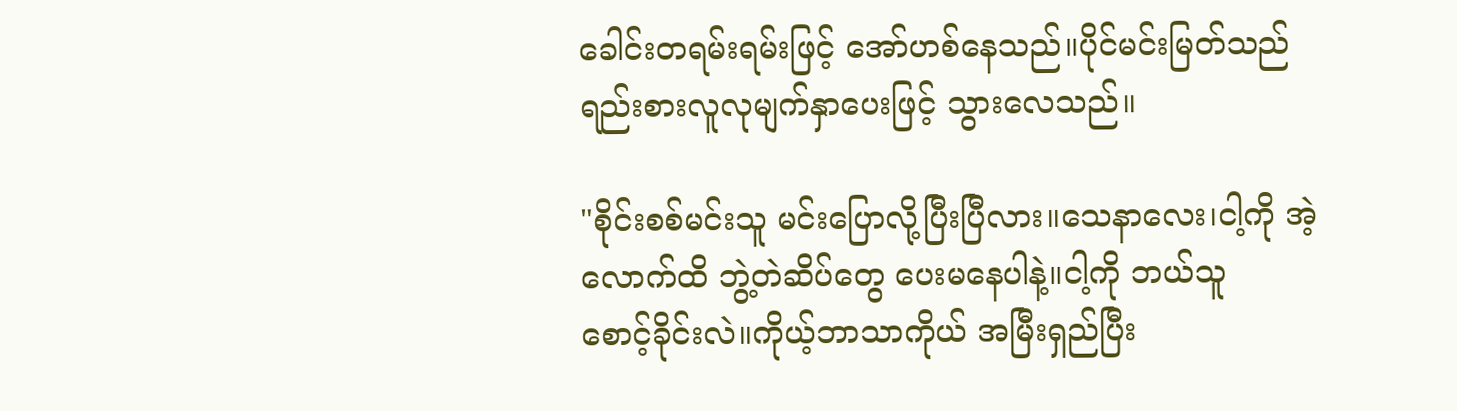ခေါင်းတရမ်းရမ်းဖြင့် အော်ဟစ်နေသည်။ပိုင်မင်းမြတ်သည် ရည်းစားလူလုမျက်နှာပေးဖြင့် သွားလေသည်။

"စိုင်းစစ်မင်းသူ မင်းပြောလို့ပြီးပြီလား။သေနာလေး၊ငါ့ကို အဲ့လောက်ထိ ဘွဲ့တဲဆိပ်တွေ ပေးမနေပါနဲ့။ငါ့ကို ဘယ်သူစောင့်‌ခိုင်းလဲ။ကိုယ့်ဘာသာကိုယ် အမြီးရှည်ပြီး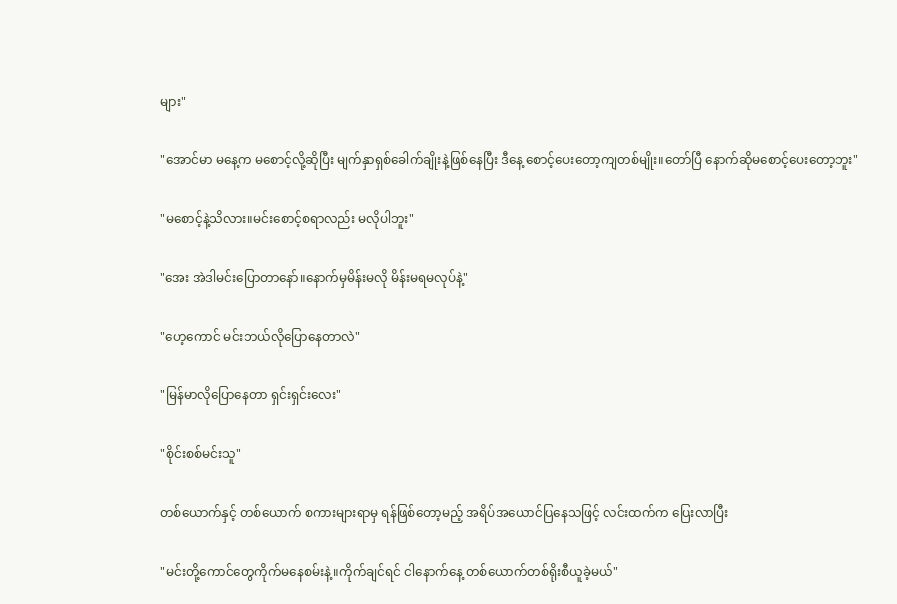များ"

"အောင်မာ မနေ့က မစောင့်လို့ဆိုပြီး မျက်နှာရှစ်ခေါက်ချိုးနဲ့ဖြစ်နေပြီး ဒီနေ့ စောင့်ပေးတော့ကျတစ်မျိုး။တော်ပြီ နောက်ဆိုမစောင့်ပေးတော့ဘူး"

"မစောင့်နဲ့သိလား။မင်းစောင့်စရာလည်း မလိုပါဘူး"

"အေး အဲဒါမင်းပြောတာနော်။နောက်မှမိန်းမလို မိန်းမရမလုပ်နဲ့"

"ဟေ့ကောင် မင်းဘယ်လိုပြောနေတာလဲ"

"မြန်မာလိုပြောနေတာ ရှင်းရှင်းလေး"

"စိုင်းစစ်မင်းသူ"

တစ်ယောက်နှင့် တစ်ယောက် စကားများရာမှ ရန်ဖြစ်တော့မည့် အရိပ်အယောင်ပြနေသဖြင့် လင်းထက်က ပြေးလာပြီး

"မင်းတို့ကောင်တွေ‌ကိုက်မနေစမ်းနဲ့။ကိုက်ချင်ရင် ငါနောက်နေ့ တစ်ယောက်တစ်ရိုးစီယူခဲ့မယ်"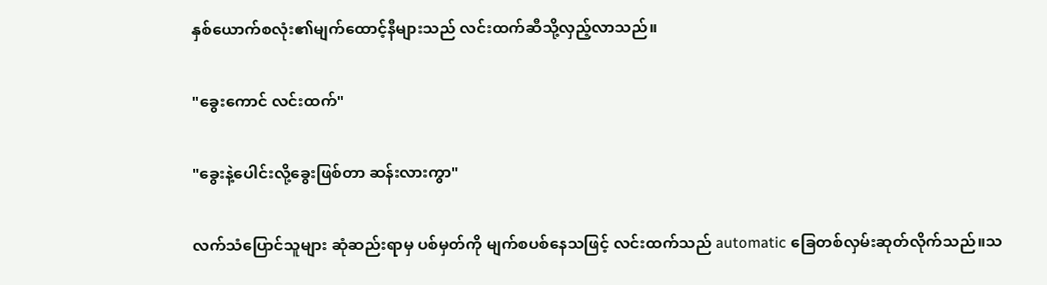နှစ်ယောက်စလုံး၏မျက်ထောင့်နီများသည် လင်းထက်ဆီသို့လှည့်လာသည်။

"ခွေးကောင် လင်းထက်"

"ခွေးနဲ့ပေါင်းလို့ခွေးဖြစ်တာ ဆန်းလားကွာ"

လက်သံပြောင်သူများ ဆုံဆည်းရာမှ ပစ်မှတ်ကို မျက်စပစ်နေသဖြင့် လင်းထက်သည် automatic ခြေတစ်လှမ်းဆုတ်လိုက်သည်။သ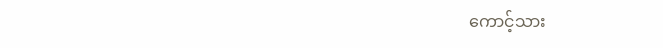ကောင့်သား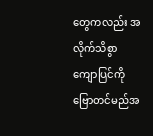တွေကလည်း အလိုက်သိစွာ ကျောပြင်ကို ဗြောတင်မည်အ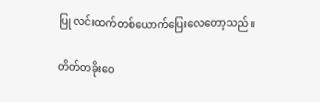ပြု လင်းထက်တစ်ယောက်ပြေးလေတော့သည်။

တိတ်တခိုးဝေ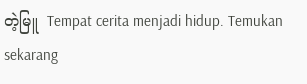တဲ့မြူ  Tempat cerita menjadi hidup. Temukan sekarang